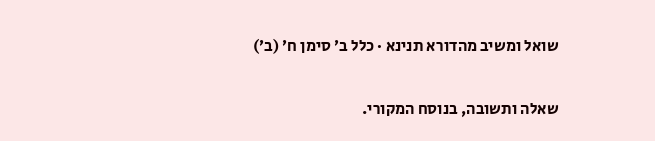שואל ומשיב מהדורא תנינא · כלל ב׳ סימן ח׳ (ב׳)

שאלה ותשובה, בנוסח המקורי.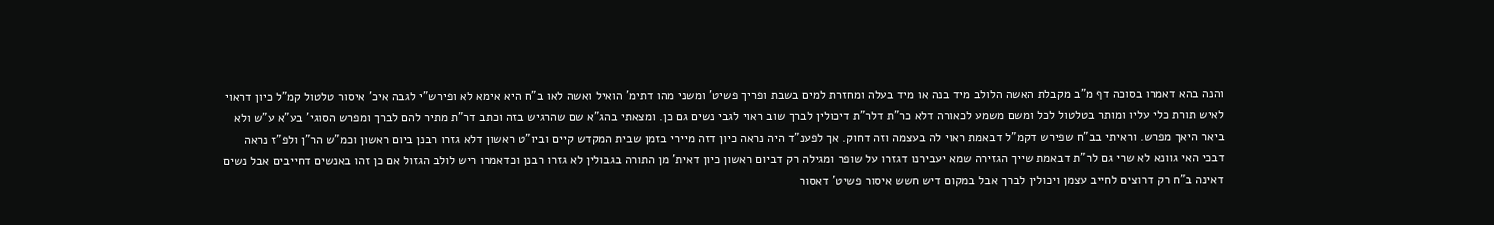והנה בהא דאמרו בסוכה דף מ"ב מקבלת האשה הלולב מיד בנה או מיד בעלה ומחזרת למים בשבת ופריך פשיט' ומשני מהו דתימ' הואיל ואשה לאו ב"ח היא אימא לא ופירש"י לגבה איכ' איסור טלטול קמ"ל כיון דראוי לאיש תורת כלי עליו ומותר בטלטול לכל ומשם משמע לכאורה דלא כר"ת דלר"ת דיכולין לברך שוב ראוי לגבי נשים גם כן. ומצאתי בהג"א שם שהרגיש בזה וכתב דר"ת מתיר להם לברך ומפרש הסוגי' בע"א ע"ש ולא ביאר היאך מפרש. וראיתי בב"ח שפירש דקמ"ל דבאמת ראוי לה בעצמה וזה דחוק. אך לפענ"ד היה נראה כיון דזה מיירי בזמן שבית המקדש קיים וביו"ט ראשון דלא גזרו רבנן ביום ראשון וכמ"ש הר"ן ולפ"ז נראה דבכי האי גוונא לא שרי גם לר"ת דבאמת שייך הגזירה שמא יעבירנו דגזרו על שופר ומגילה רק דביום ראשון כיון דאית' מן התורה בגבולין לא גזרו רבנן וכדאמרו ריש לולב הגזול אם כן זהו באנשים דחייבים אבל נשים דאינה ב"ח רק דרוצים לחייב עצמן ויכולין לברך אבל במקום דיש חשש איסור פשיט' דאסור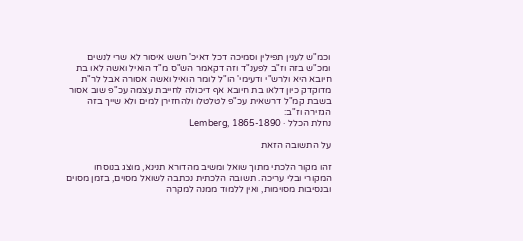וכמ"ש לענין תפילין וסמיכה דכל דאיכ' חשש איסור לא שרי לנשים ומכ"ש בזה וז"ב לפענ"ד וזה דקאמר הש"ס מ"ד הואיל ואשה לאו בת חיובא היא ולרש"י ודעימי' הו"ל לומר הואיל ואשה אסורה אבל לר"ת מדוקדק כיון דלאו בת חיובא אף דיכולה לחייבת עצמה עכ"פ שוב אסור בשבת קמ"ל דרשאית עכ"פ לטלטלו ולהחזירן למים ולא שייך בזה הגזירה וז"ב:
נחלת הכלל · Lemberg, 1865-1890

על התשובה הזאת

זהו מקור הלכתי מתוך שואל ומשיב מהדורא תנינא, מוצג בנוסחו המקורי ובלי עריכה. תשובה הלכתית נכתבה לשואל מסוים, בזמן מסוים ובנסיבות מסוימות, ואין ללמוד ממנה למקרה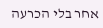אחר בלי הכרעה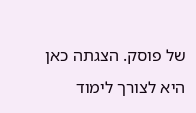של פוסק. הצגתה כאן היא לצורך לימוד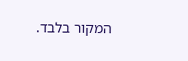המקור בלבד.